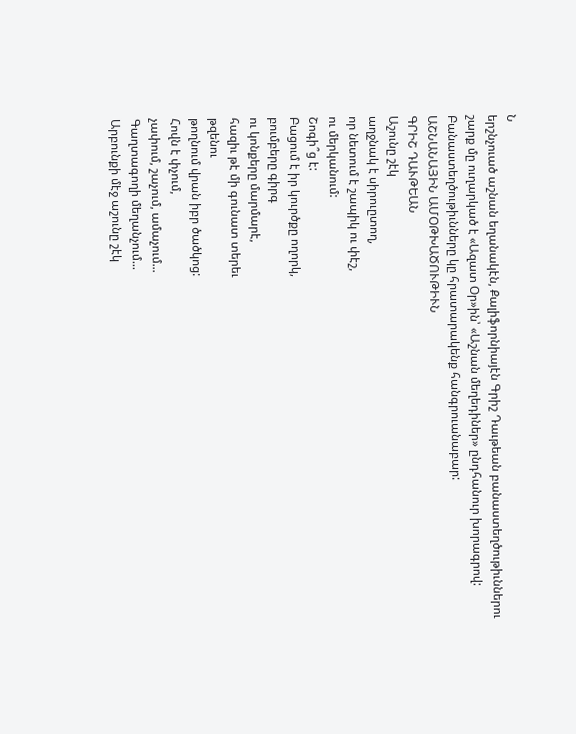Ն
երշնչուած աշնան եղանակէն, Քալիֆորնիայէն Գրիշ Դաւթեան բանաստեղծութիւններու շարք մը ուղարկած է «Ազատ Օր»ին՝ «Աշնան մեղեդիներ» ընդհանուր խորագրով:
Բանաստեղծութիւնները կը հրատարակենք հանգրուանաբար:
ԱՇՆԱՆԱՅԻՆ ԱՄՕԹԽԱԾՈՒԹԻՒՆ
ԳՐԻՇ ԴԱՒԹԵԱՆ
Աշունը շէկ
աղջնակ է սիրուըտող,
որ նետում է շապիկ ու փէշ,
ու մերկանում:
Շոգի՞ց է:
Բացում է իր կուրծքը ողորկ,
բումբերը գիրգ
ու կոնքերը մարմարէ,
հազիւ թէ մի գունատ տերեւ
թզենու
թողնում վրան իբր ծածկոց:
Հովն է փչում,
չափում, շաչում, ամաչում...
Գաղտագողի մեղանչում...
Արբունքի մէջ աշունը շէկ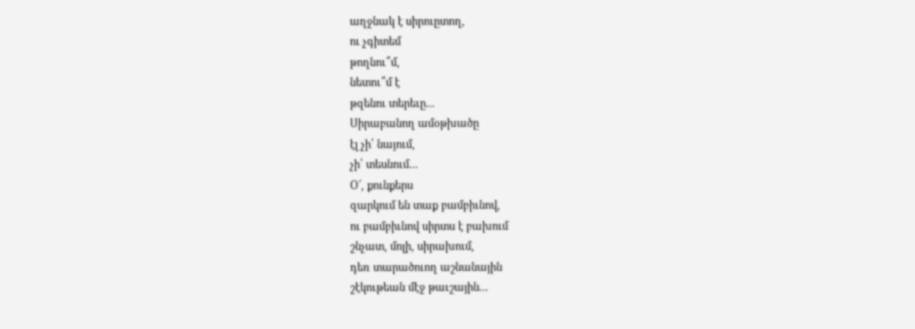աղջնակ է սիրուըտող,
ու չգիտեմ
թողնու՞մ,
նետու՞մ է
թզենու տերեւը...
Սիրաբանող ամօթխածը
էլ չի՛ նայում,
չի՛ տեսնում...
Օ՜, քունքերս
զարկում են տաք բամբիւնով,
ու բամբիւնով սիրտս է բախում
շնչատ, մոլի, սիրախում,
դեռ տարածուող աշնանային
շէկութեան մէջ թաւշային...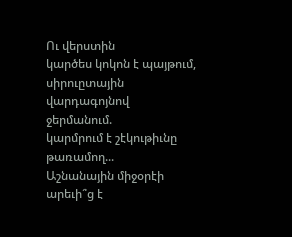Ու վերստին
կարծես կոկոն է պայթում,
սիրուըտային վարդագոյնով
ջերմանում.
կարմրում է շէկութիւնը
թառամող...
Աշնանային միջօրէի
արեւի՞ց է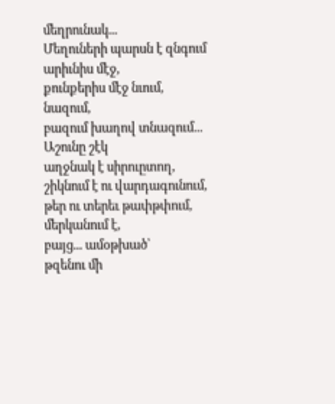մեղրունակ...
Մեղուների պարսն է զնգում
արիւնիս մէջ,
քունքերիս մէջ նւում,
նազում,
բազում խաղով տնազում...
Աշունը շէկ
աղջնակ է սիրուըտող,
շիկնում է ու վարդագունում,
թեր ու տերեւ թափթփում,
մերկանում է,
բայց... ամօթխած՝
թզենու մի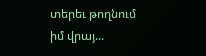տերեւ թողնում
իմ վրայ...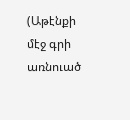(Աթէնքի մէջ գրի առնուած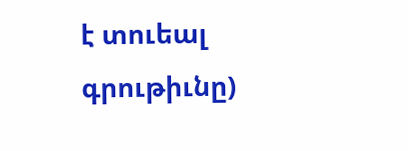է տուեալ գրութիւնը)